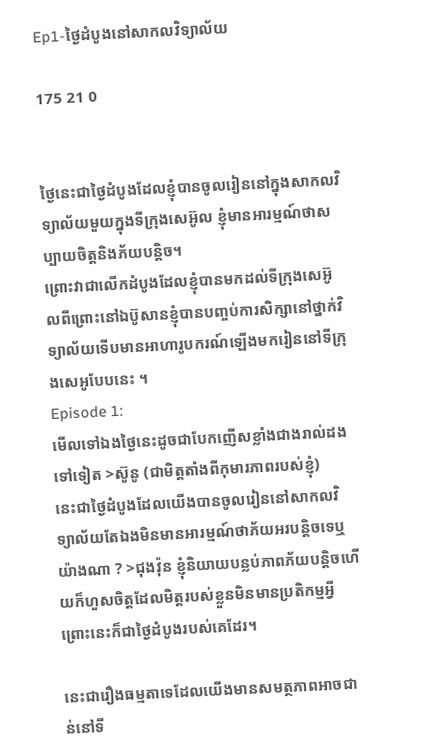Ep1-ថ្ងៃដំបូងនៅសាកលវិទ្យាល័យ

175 21 0


ថ្ងៃនេះជាថ្ងៃដំបូងដែលខ្ញុំបានចូលរៀននៅក្នុងសាកលវិទ្យាល័យមួយក្នុងទីក្រុងសេអ៊ូល ខ្ញុំមានអារម្មណ៍ថាសប្បាយចិត្តនិងភ័យបន្តិច។
ព្រោះវាជាលើកដំបូងដែលខ្ញុំបានមកដល់ទីក្រុងសេអ៊ូលពីព្រោះនៅឯប៊ូសានខ្ញុំបានបញ្ចប់ការសិក្សានៅថ្នាក់វិទ្យាល័យទើបមានអាហារូបករណ៍ឡើងមករៀននៅទីក្រុងសេអូបែបនេះ ។
Episode 1:
មើលទៅឯងថ្ងៃនេះដូចជាបែកញើសខ្លាំងជាងរាល់ដងទៅទៀត >ស៊ូនូ (ជាមិត្តតាំងពីកុមារភាពរបស់ខ្ញុំ)
នេះជាថ្ងៃដំបូងដែលយើងបានចូលរៀននៅសាកលវិទ្យាល័យតែឯងមិនមានអារម្មណ៍ថាភ័យអរបន្តិចទេឬយ៉ាងណា ? >ជុងវ៉ុន ខ្ញុំនិយាយបន្លប់ភាពភ័យបន្តិចហើយក៏ហួសចិត្តដែលមិត្តរបស់ខ្លួនមិនមានប្រតិកម្មអ្វីព្រោះនេះក៏ជាថ្ងៃដំបូងរបស់គេដែរ។

នេះជារឿងធម្មតាទេដែលយើងមានសមត្ថភាពអាចជាន់នៅទី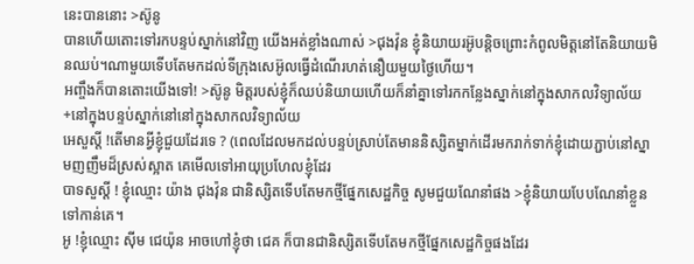នេះបាននោះ >ស៊ូនូ
បានហើយតោះទៅរកបន្ទប់ស្នាក់នៅវិញ យើងអត់ខ្លាំងណាស់ >ជុងវ៉ុន ខ្ញុំនិយាយរអ៊ូបន្តិចព្រោះកំពូលមិត្តនៅតែនិយាយមិនឈប់។ណាមួយទើបតែមកដល់ទីក្រុងសេអ៊ូលធ្វើដំណើរហត់នឿយមួយថ្ងៃហើយ។
អញ្ចឹងក៏បានតោះយើងទៅ! >ស៊ូនូ មិត្តរបស់ខ្ញុំក៏ឈប់និយាយហើយក៏នាំគ្នាទៅរកកន្លែងស្នាក់នៅក្នុងសាកលវិទ្យាល័យ
+នៅក្នុងបន្ទប់ស្នាក់នៅនៅក្នុងសាកលវិទ្យាល័យ
អេសួស្តី !តើមានអ្វីខ្ញុំជួយដែរទេ ? (ពេលដែលមកដល់បន្ទប់ស្រាប់តែមាននិស្សិតម្នាក់ដើរមករាក់ទាក់ខ្ញុំដោយភ្ជាប់នៅស្នាមញញឹមដ៏ស្រស់ស្អាត គេមើលទៅអាយុប្រហែលខ្ញុំដែរ
បាទសួស្ដី ! ខ្ញុំឈ្មោះ យ៉ាង ជុងវ៉ុន ជានិស្សិតទើបតែមកថ្មីផ្នែកសេដ្ឋកិច្ច សូមជួយណែនាំផង >ខ្ញុំនិយាយបែបណែនាំខ្លួនទៅកាន់គេ។
អូ !ខ្ញុំឈ្មោះ ស៊ីម ជេយ៉ុន អាចហៅខ្ញុំថា ជេគ ក៏បានជានិស្សិតទើបតែមកថ្មីផ្នែកសេដ្ឋកិច្ចផងដែរ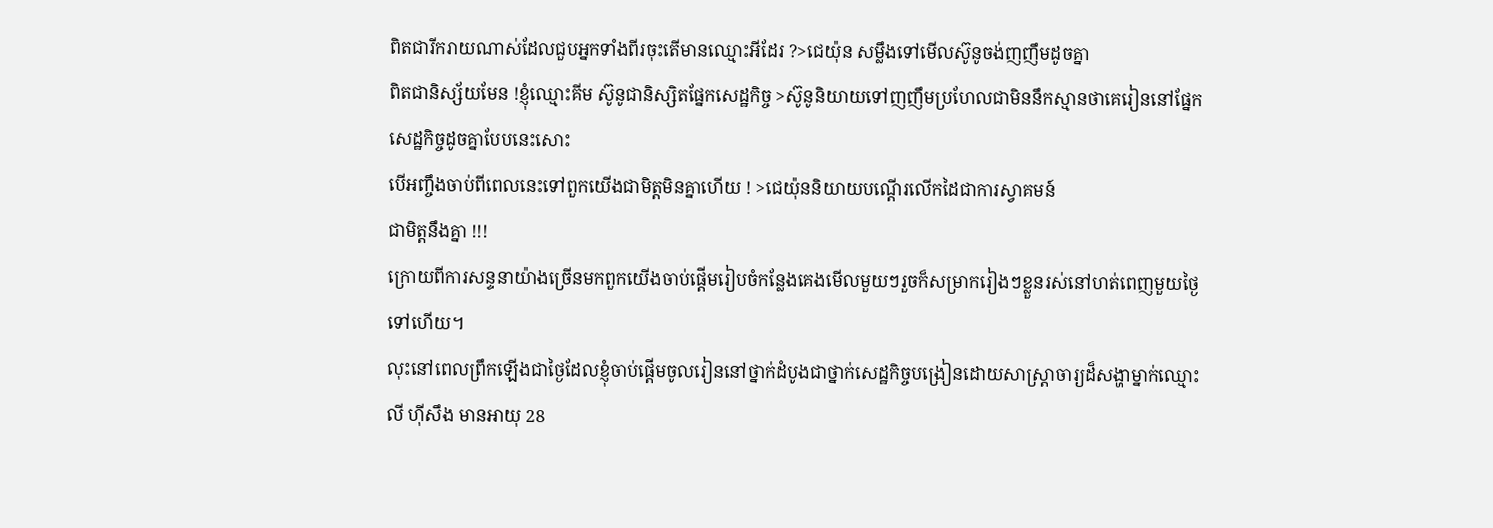ពិតជារីករាយណាស់ដែលជួបអ្នកទាំងពីរចុះតើមានឈ្មោះអីដែរ ?>ជេយ៉ុន សម្លឹងទៅមើលស៊ូនូចង់ញញឹមដូចគ្នា
ពិតជានិស្ស័យមែន !ខ្ញុំឈ្មោះគីម ស៊ូនូជានិស្សិតផ្នែកសេដ្ឋកិច្ច >ស៊ូនូនិយាយទៅញញឹមប្រហែលជាមិននឹកស្មានថាគេរៀននៅផ្នែកសេដ្ឋកិច្ចដូចគ្នាបែបនេះសោះ
បើអញ្ចឹងចាប់ពីពេលនេះទៅពួកយើងជាមិត្តមិនគ្នាហើយ ! >ជេយ៉ុននិយាយបណ្ដើរលើកដៃជាការស្វាគមន៍
ជាមិត្តនឹងគ្នា !!!
ក្រោយពីការសន្ទនាយ៉ាងច្រើនមកពួកយើងចាប់ផ្ដើមរៀបចំកន្លែងគេងមើលមួយៗរួចក៏សម្រាករៀងៗខ្លួនរស់នៅហត់ពេញមួយថ្ងៃទៅហើយ។
លុះនៅពេលព្រឹកឡើងជាថ្ងៃដែលខ្ញុំចាប់ផ្ដើមចូលរៀននៅថ្នាក់ដំបូងជាថ្នាក់សេដ្ឋកិច្ចបង្រៀនដោយសាស្រ្តាចារ្យដ៏សង្ហាម្នាក់ឈ្មោះ លី ហ៊ីសឹង មានអាយុ 28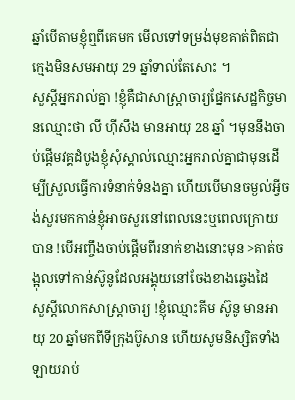ឆ្នាំបើតាមខ្ញុំឮពីគេមក មើលទៅទម្រង់មុខគាត់ពិតជាក្មេងមិនសមអាយុ 29 ឆ្នាំទាល់តែសោះ ។
សួស្តីអ្នករាល់គ្នា !ខ្ញុំគឺជាសាស្ត្រាចារ្យផ្នែកសេដ្ឋកិច្ចមានឈ្មោះថា លី ហ៊ីសឹង មានអាយុ 28 ឆ្នាំ ។មុននឹងចាប់ផ្ដើមវគ្គដំបូងខ្ញុំសុំស្គាល់ឈ្មោះអ្នករាល់គ្នាជាមុនដើម្បីស្រួលធ្វើការទំនាក់ទំនងគ្នា ហើយបើមានចម្ងល់អ្វីចង់សួរមកកាន់ខ្ញុំអាចសួរនៅពេលនេះឬពេលក្រោយបាន !បើអញ្ចឹងចាប់ផ្ដើមពីរនាក់ខាងនោះមុន >គាត់ចង្អុលទៅកាន់ស៊ូនូដែលអង្គុយនៅចែងខាងឆ្វេងដៃ
សួស្តីលោកសាស្ត្រាចារ្យ !ខ្ញុំឈ្មោះគីម ស៊ូនូ មានអាយុ 20 ឆ្នាំមកពីទីក្រុងប៊ូសាន ហើយសូមនិស្សិតទាំងឡាយរាប់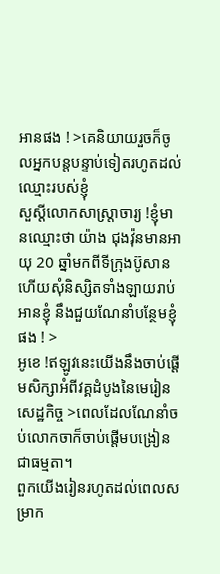អានផង ! >គេនិយាយរួចក៏ចូលអ្នកបន្តបន្ទាប់ទៀតរហូតដល់ឈ្មោះរបស់ខ្ញុំ
សួស្តីលោកសាស្ត្រាចារ្យ !ខ្ញុំមានឈ្មោះថា យ៉ាង ជុងវ៉ុនមានអាយុ 20 ឆ្នាំមកពីទីក្រុងប៊ូសានហើយសុំនិស្សិតទាំងឡាយរាប់អានខ្ញុំ នឹងជួយណែនាំបន្ថែមខ្ញុំផង ! >
អូខេ !ឥឡូវនេះយើងនឹងចាប់ផ្ដើមសិក្សាអំពីវគ្គដំបូងនៃមេរៀនសេដ្ឋកិច្ច >ពេលដែលណែនាំចប់លោកចាក៏ចាប់ផ្ដើមបង្រៀនជាធម្មតា។
ពួកយើងរៀនរហូតដល់ពេលសម្រាក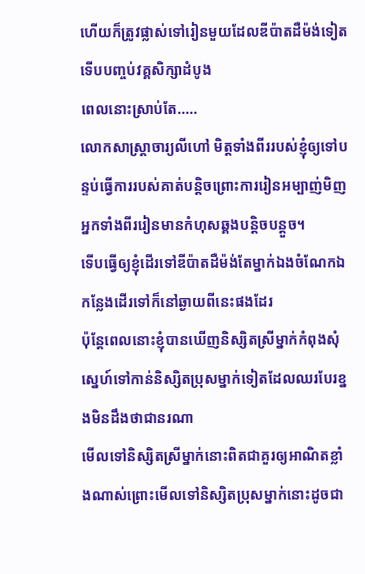ហើយក៏ត្រូវផ្លាស់ទៅរៀនមួយដែលឌីប៉ាតដឺម៉ង់ទៀតទើបបញ្ចប់វគ្គសិក្សាដំបូង
ពេលនោះស្រាប់តែ.....
លោកសាស្ត្រាចារ្យលីហៅ មិត្តទាំងពីររបស់ខ្ញុំឲ្យទៅបន្ទប់ធ្វើការរបស់គាត់បន្តិចព្រោះការរៀនអម្បាញ់មិញអ្នកទាំងពីររៀនមានកំហុសឆ្គងបន្តិចបន្តួច។
ទើបធ្វើឲ្យខ្ញុំដើរទៅឌីប៉ាតដឺម៉ង់តែម្នាក់ឯងចំណែកឯកន្លែងដើរទៅក៏នៅឆ្ងាយពីនេះផងដែរ
ប៉ុន្តែពេលនោះខ្ញុំបានឃើញនិស្សិតស្រីម្នាក់កំពុងសុំស្នេហ៍ទៅកាន់និស្សិតប្រុសម្នាក់ទៀតដែលឈរបែរខ្នងមិនដឹងថាជានរណា
មើលទៅនិស្សិតស្រីម្នាក់នោះពិតជាគួរឲ្យអាណិតខ្លាំងណាស់ព្រោះមើលទៅនិស្សិតប្រុសម្នាក់នោះដូចជា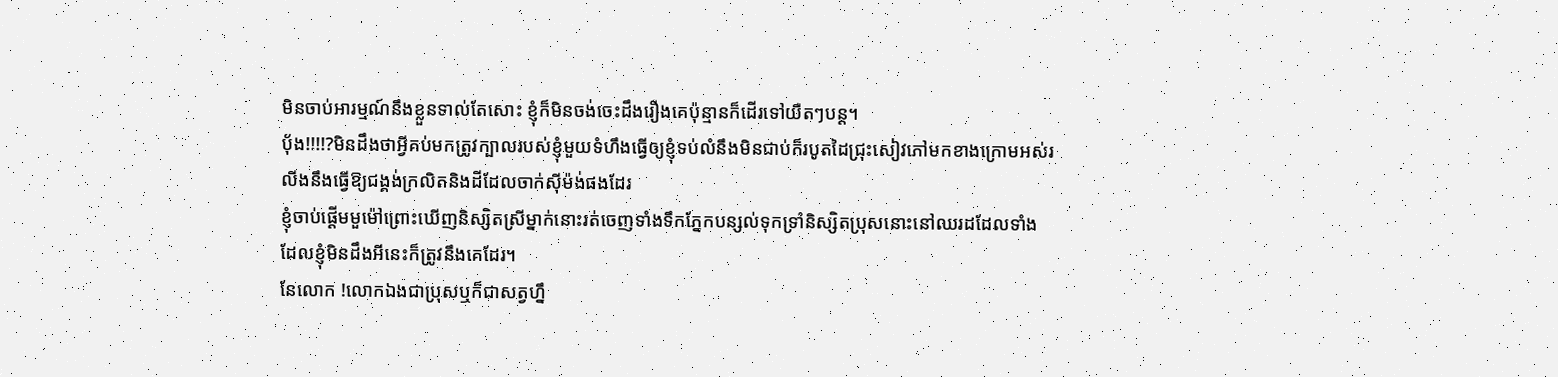មិនចាប់អារម្មណ៍នឹងខ្លួនទាល់តែសោះ ខ្ញុំក៏មិនចង់ចេះដឹងរឿងគេប៉ុន្មានក៏ដើរទៅយឺតៗបន្ត។
ប័ុង!!!!?មិនដឹងថាអ្វីគប់មកត្រូវក្បាលរបស់ខ្ញុំមួយទំហឹងធ្វើឲ្យខ្ញុំទប់លំនឹងមិនជាប់ក៏របូតដៃជ្រុះសៀវភៅមកខាងក្រោមអស់រលីងនឹងធ្វើឱ្យជង្គង់ក្រលិតនិងដីដែលចាក់ស៊ីម៉ង់ផងដែរ
ខ្ញុំចាប់ផ្ដើមមួម៉ៅព្រោះឃើញនិស្សិតស្រីម្នាក់នោះរត់ចេញទាំងទឹកភ្នែកបន្សល់ទុកទ្រាំនិស្សិតប្រុសនោះនៅឈរដដែលទាំងដែលខ្ញុំមិនដឹងអីនេះក៏ត្រូវនឹងគេដែរ។
នែលោក !លោកឯងជាប្រុសឬក៏ជាសត្វហ្នឹ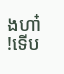ងហា៎ !ទើប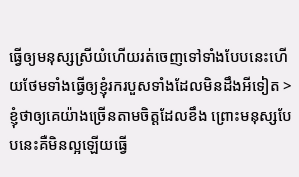ធ្វើឲ្យមនុស្សស្រីយំហើយរត់ចេញទៅទាំងបែបនេះហើយថែមទាំងធ្វើឲ្យខ្ញុំរករបួសទាំងដែលមិនដឹងអីទៀត >ខ្ញុំថាឲ្យគេយ៉ាងច្រើនតាមចិត្តដែលខឹង ព្រោះមនុស្សបែបនេះគឺមិនល្អឡើយធ្វើ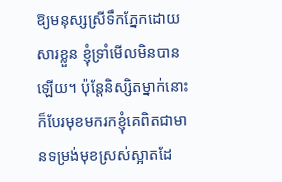ឱ្យមនុស្សស្រីទឹកភ្នែកដោយសារខ្លួន ខ្ញុំទ្រាំមើលមិនបានឡើយ។ ប៉ុន្តែនិស្សិតម្នាក់នោះក៏បែរមុខមករកខ្ញុំគេពិតជាមានទម្រង់មុខស្រស់ស្អាតដែ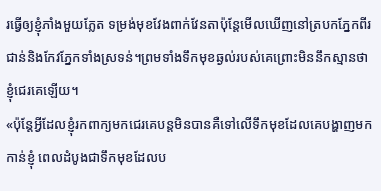រធ្វើឲ្យខ្ញុំភាំងមួយភ្លែត ទម្រង់មុខវែងពាក់វែនតាប៉ុន្តែមើលឃើញនៅត្របកភ្នែកពីរជាន់និងកែវភ្នែកទាំងស្រទន់។ព្រមទាំងទឹកមុខឆ្ងល់របស់គេព្រោះមិននឹកស្មានថាខ្ញុំជេរគេឡើយ។
«ប៉ុន្តែអ្វីដែលខ្ញុំរកពាក្យមកជេរគេបន្តមិនបានគឺទៅលើទឹកមុខដែលគេបង្ហាញមកកាន់ខ្ញុំ ពេលដំបូងជាទឹកមុខដែលប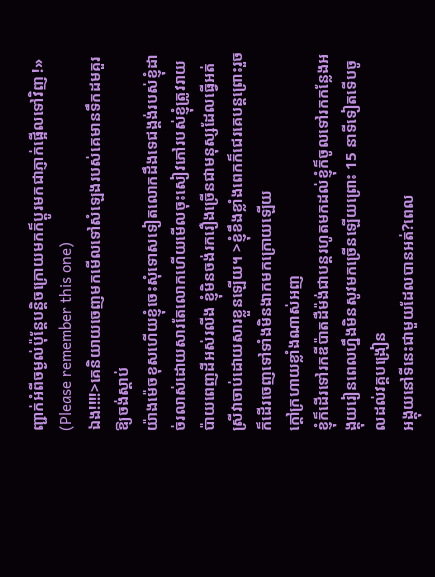ញ្ជាក់អំពីចម្ងល់ប៉ុន្តែបន្តិចក្រោយមកក៏ប្ដូរមកជាភ្ញាក់ផ្អើលទៅវិញ !» (Please remember this one)
ឯង!!!!>គេនិយាយចេញមកមើលទៅសំឡេងរបស់គេមានទឹកដមគួរឱ្យចង់ស្ដាប់
យ៉ាងម៉េចខុសហើយខ្ញុំចេះសុំទោសទៀតលោកដឹងទេជង្គង់របស់ខ្ញុំដាច់រលាស់ដោយសារតែលោកហើយមើលចុះសៀវភៅរបស់ខ្ញុំត្រូវរាយប៉ាយពេញដីអស់រលីង ខ្ញុំមិនចង់រករឿងច្រើនជាមនុស្សដែលធ្វើអត់ស្រីវាចាប់ដោយសារខ្លួនឡើយ។ >ខ្ញុំខឹងខ្លាំងពេកក៏ជេរគេបន្តព្រោះរួចក៏ដើរចេញទៅទាំងមិនងាកមកក្រោយឡើយ
ក្តៅក្រហាយខ្លាំងណាស់អញ
ខ្ញុំក៏ដើរទៅរកឌីប៉ាតដឺម៉ង់ជាបន្តរហូតមកដល់ខ្ញុំក៏ចូលទៅរកកន្លែងអង្គុយរៀនពេលហ្នឹងមិនសូវមកច្រើនឡើយព្រោះ 15 នាទីទៀតទើបចូលដល់វគ្គបង្រៀន
អង្គុយនៅទីនេះជាមួយដែលបានអត់?ពេល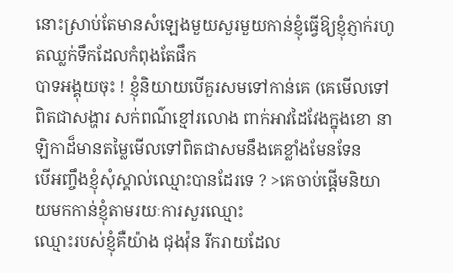នោះស្រាប់តែមានសំឡេងមួយសួរមួយកាន់ខ្ញុំធ្វើឱ្យខ្ញុំភ្ញាក់រហូតឈ្លក់ទឹកដែលកំពុងតែផឹក
បាទអង្គុយចុះ ! ខ្ញុំនិយាយបើគួរសមទៅកាន់គេ (គេមើលទៅពិតជាសង្ហារ សក់ពណ៌ខ្មៅរលោង ពាក់អាវដៃវែងក្នុងខោ នាឡិកាដ៏មានតម្លៃមើលទៅពិតជាសមនឹងគេខ្លាំងមែនទែន
បើអញ្ចឹងខ្ញុំសុំស្គាល់ឈ្មោះបានដែរទេ ? >គេចាប់ផ្ដើមនិយាយមកកាន់ខ្ញុំតាមរយៈការសួរឈ្មោះ
ឈ្មោះរបស់ខ្ញុំគឺយ៉ាង ជុងវ៉ុន រីករាយដែល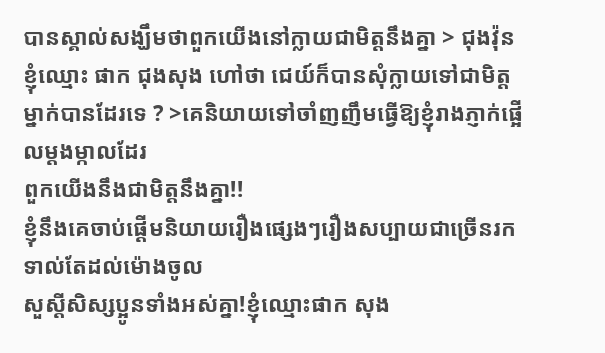បានស្គាល់សង្ឃឹមថាពួកយើងនៅក្លាយជាមិត្តនឹងគ្នា > ជុងវ៉ុន
ខ្ញុំឈ្មោះ ផាក ជុងសុង ហៅថា ជេយ៍ក៏បានសុំក្លាយទៅជាមិត្តម្នាក់បានដែរទេ ? >គេនិយាយទៅចាំញញឹមធ្វើឱ្យខ្ញុំរាងភ្ញាក់ផ្អើលម្ដងម្កាលដែរ
ពួកយើងនឹងជាមិត្តនឹងគ្នា!!
ខ្ញុំនឹងគេចាប់ផ្ដើមនិយាយរឿងផ្សេងៗរឿងសប្បាយជាច្រើនរកទាល់តែដល់ម៉ោងចូល
សួស្តីសិស្សប្អូនទាំងអស់គ្នា!ខ្ញុំឈ្មោះផាក សុង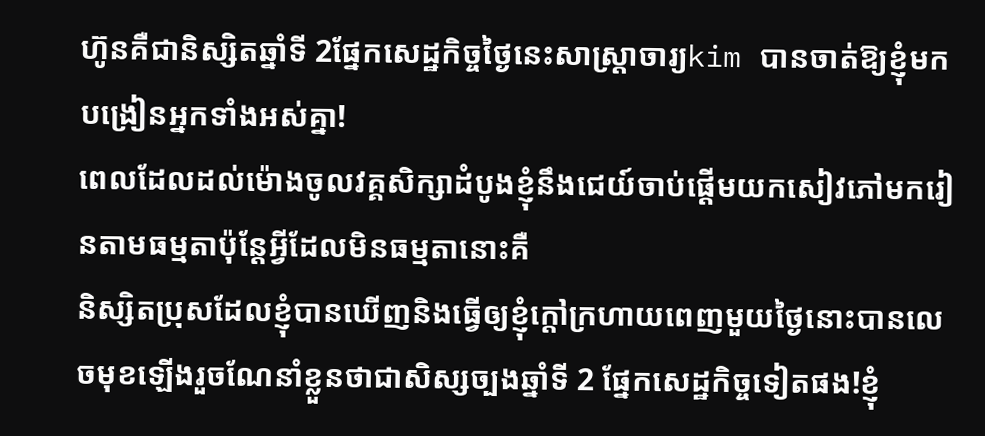ហ៊ូនគឺជានិស្សិតឆ្នាំទី 2ផ្នែកសេដ្ឋកិច្ចថ្ងៃនេះសាស្ត្រាចារ្យkim បានចាត់ឱ្យខ្ញុំមកបង្រៀនអ្នកទាំងអស់គ្នា!
ពេលដែលដល់ម៉ោងចូលវគ្គសិក្សាដំបូងខ្ញុំនឹងជេយ៍ចាប់ផ្ដើមយកសៀវភៅមករៀនតាមធម្មតាប៉ុន្តែអ្វីដែលមិនធម្មតានោះគឺ
និស្សិតប្រុសដែលខ្ញុំបានឃើញនិងធ្វើឲ្យខ្ញុំក្តៅក្រហាយពេញមួយថ្ងៃនោះបានលេចមុខឡើងរួចណែនាំខ្លួនថាជាសិស្សច្បងឆ្នាំទី 2 ផ្នែកសេដ្ឋកិច្ចទៀតផង!ខ្ញុំ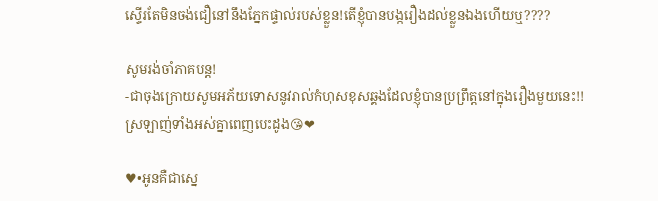ស្ទើរតែមិនចង់ជឿនៅនឹងភ្នែកផ្ទាល់របស់ខ្លួន!តើខ្ញុំបានបង្ករឿងដល់ខ្លួនឯងហើយឬ????

សូមរង់ចាំភាគបន្ត!
-ជាចុងក្រោយសូមអភ័យទោសនូវរាល់កំហុសខុសឆ្គងដែលខ្ញុំបានប្រព្រឹត្តនៅក្នុងរឿងមួយនេះ!!
ស្រឡាញ់ទាំងអស់គ្នាពេញបេះដូង😘❤

♥•អូនគឺជាស្នេ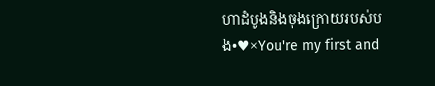ហាដំបូងនិងចុងក្រោយរបស់បង•♥×You're my first and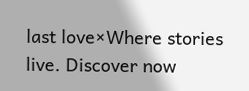last love×Where stories live. Discover now